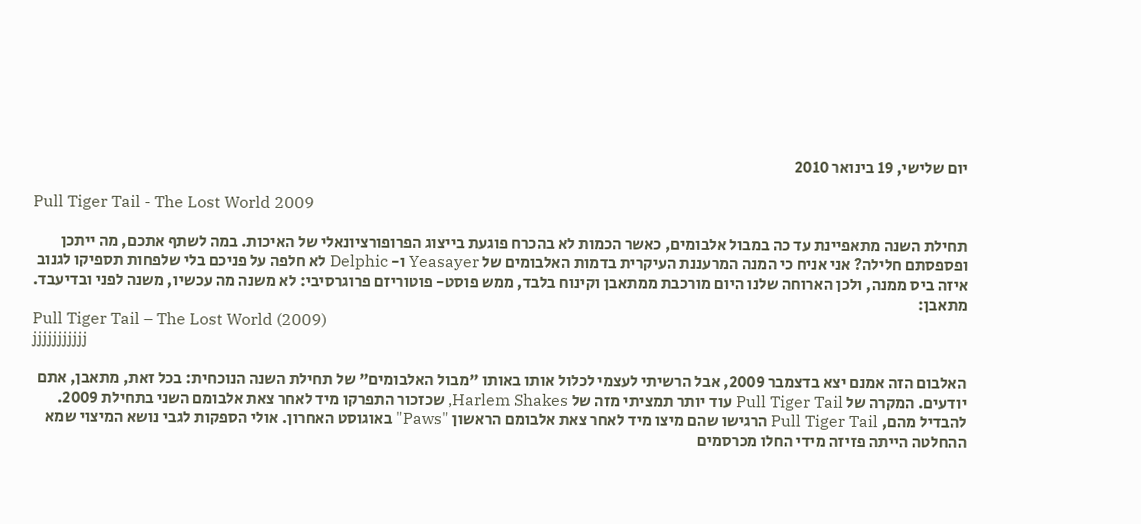יום שלישי, 19 בינואר 2010

Pull Tiger Tail - The Lost World 2009

תחילת השנה מתאפיינת עד כה במבול אלבומים, כאשר הכמות לא בהכרח פוגעת בייצוג הפרופורציונאלי של האיכות. במה לשתף אתכם, מה ייתכן ופספסתם חלילה? אני אניח כי המנה המרעננת העיקרית בדמות האלבומים של Yeasayer ו- Delphic לא חלפה על פניכם בלי שלפחות תספיקו לגנוב איזה ביס ממנה, ולכן הארוחה שלנו היום מורכבת ממתאבן וקינוח בלבד, ממש פוסט- פוטוריזם פרוגרסיבי: לא משנה מה עכשיו, משנה לפני ובדיעבד.
מתאבן:
Pull Tiger Tail – The Lost World (2009)
jjjjjjjjjjj

האלבום הזה אמנם יצא בדצמבר 2009, אבל הרשיתי לעצמי לכלול אותו באותו "מבול האלבומים" של תחילת השנה הנוכחית: בכל זאת, מתאבן, אתם יודעים. המקרה של Pull Tiger Tail עוד יותר תמציתי מזה של Harlem Shakes, שכזכור התפרקו מיד לאחר צאת אלבומם השני בתחילת 2009. להבדיל מהם, Pull Tiger Tail הרגישו שהם מיצו מיד לאחר צאת אלבומם הראשון "Paws" באוגוסט האחרון. אולי הספקות לגבי נושא המיצוי שמא ההחלטה הייתה פזיזה מידי החלו מכרסמים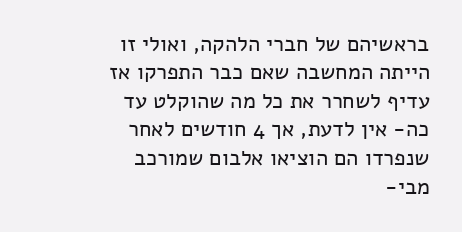בראשיהם של חברי הלהקה, ואולי זו הייתה המחשבה שאם כבר התפרקו אז עדיף לשחרר את כל מה שהוקלט עד כה- אין לדעת, אך 4 חודשים לאחר שנפרדו הם הוציאו אלבום שמורכב מבי-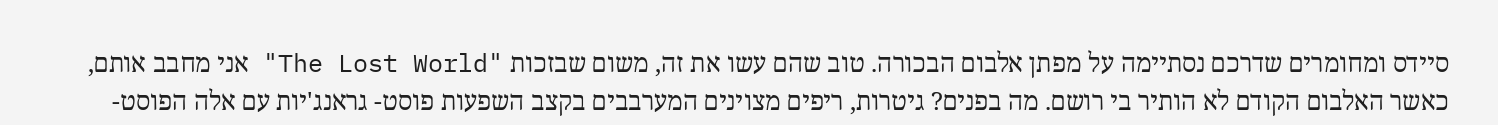סיידס ומחומרים שדרכם נסתיימה על מפתן אלבום הבכורה. טוב שהם עשו את זה, משום שבזכות "The Lost World" אני מחבב אותם, כאשר האלבום הקודם לא הותיר בי רושם. מה בפנים? גיטרות, ריפים מצוינים המערבבים בקצב השפעות פוסט- גראנג'יות עם אלה הפוסט-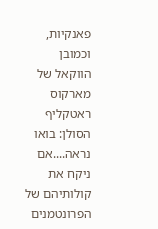פאנקיות, וכמובן הווקאל של מארקוס ראטקליף הסולן: בואו נראה....אם ניקח את קולותיהם של הפרונטמנים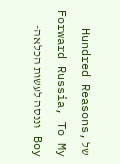של Hundred Reasons, Forward Russia, To My Boy וננסה לעשות הכלאה-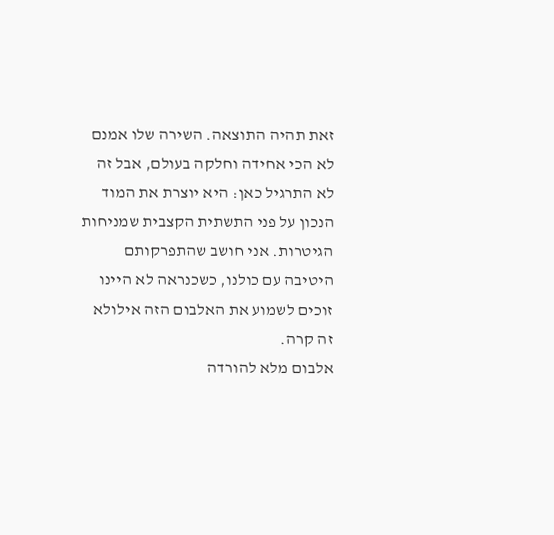זאת תהיה התוצאה. השירה שלו אמנם לא הכי אחידה וחלקה בעולם, אבל זה לא התרגיל כאן: היא יוצרת את המוד הנכון על פני התשתית הקצבית שמניחות הגיטרות. אני חושב שהתפרקותם היטיבה עם כולנו, כשכנראה לא היינו זוכים לשמוע את האלבום הזה אילולא זה קרה.
אלבום מלא להורדה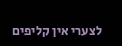לצערי אין קליפים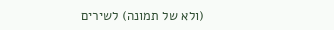(ולא של תמונה) לשירים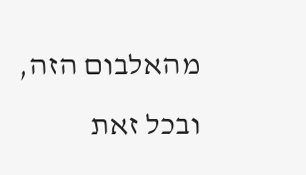מהאלבום הזה, ובכל זאת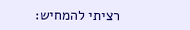רציתי להמחיש: